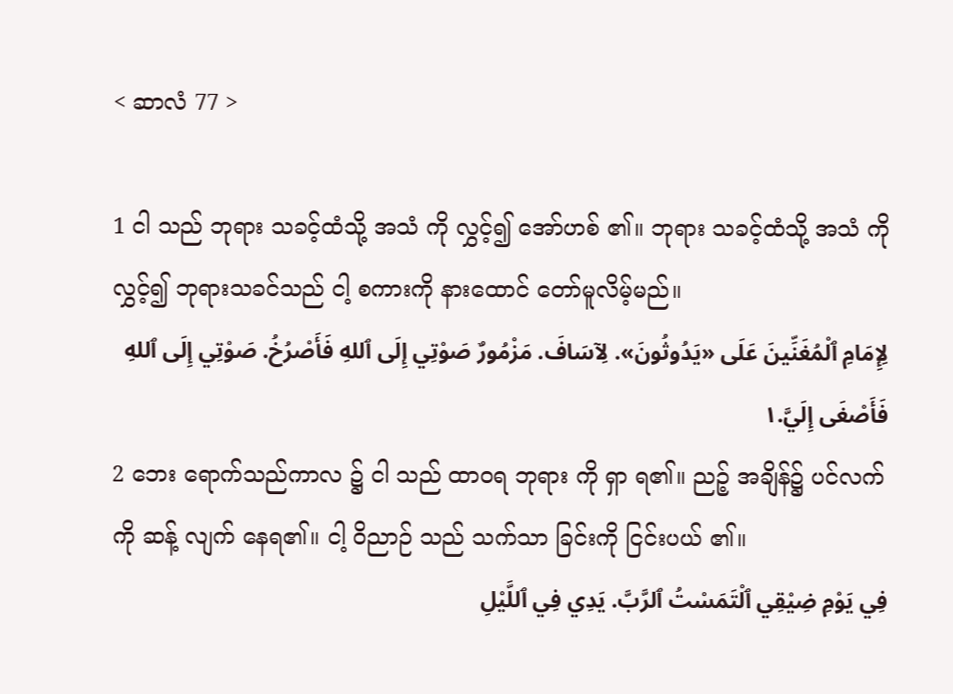< ဆာလံ 77 >

1 ငါ သည် ဘုရား သခင့်ထံသို့ အသံ ကို လွှင့်၍ အော်ဟစ် ၏။ ဘုရား သခင့်ထံသို့ အသံ ကိုလွှင့်၍ ဘုရားသခင်သည် ငါ့ စကားကို နားထောင် တော်မူလိမ့်မည်။
لِإِمَامِ ٱلْمُغَنِّينَ عَلَى «يَدُوثُونَ». لِآسَافَ. مَزْمُورٌ صَوْتِي إِلَى ٱللهِ فَأَصْرُخُ. صَوْتِي إِلَى ٱللهِ فَأَصْغَى إِلَيَّ.١
2 ဘေး ရောက်သည်ကာလ ၌ ငါ သည် ထာဝရ ဘုရား ကို ရှာ ရ၏။ ညဉ့် အချိန်၌ ပင်လက် ကို ဆန့် လျက် နေရ၏။ ငါ့ ဝိညာဉ် သည် သက်သာ ခြင်းကို ငြင်းပယ် ၏။
فِي يَوْمِ ضِيْقِي ٱلْتَمَسْتُ ٱلرَّبَّ. يَدِي فِي ٱللَّيْلِ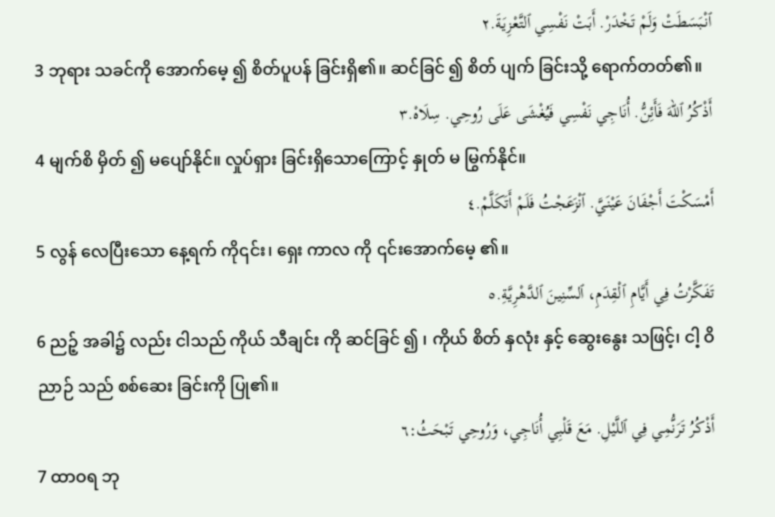ٱنْبَسَطَتْ وَلَمْ تَخْدَرْ. أَبَتْ نَفْسِي ٱلتَّعْزِيَةَ.٢
3 ဘုရား သခင်ကို အောက်မေ့ ၍ စိတ်ပူပန် ခြင်းရှိ၏။ ဆင်ခြင် ၍ စိတ် ပျက် ခြင်းသို့ ရောက်တတ်၏။
أَذْكُرُ ٱللهَ فَأَئِنُّ. أُنَاجِي نَفْسِي فَيُغْشَى عَلَى رُوحِي. سِلَاهْ.٣
4 မျက်စိ မှိတ် ၍ မပျော်နိုင်။ လှုပ်ရှား ခြင်းရှိသောကြောင့် နှုတ် မ မြွက်နိုင်။
أَمْسَكْتَ أَجْفَانَ عَيْنَيَّ. ٱنْزَعَجْتُ فَلَمْ أَتَكَلَّمْ.٤
5 လွန် လေပြီးသော နေ့ရက် ကို၎င်း၊ ရှေး ကာလ ကို ၎င်းအောက်မေ့ ၏။
تَفَكَّرْتُ فِي أَيَّامِ ٱلْقِدَمِ، ٱلسِّنِينَ ٱلدَّهْرِيَّةِ.٥
6 ညဉ့် အခါ၌ လည်း ငါသည် ကိုယ် သီချင်း ကို ဆင်ခြင် ၍ ၊ ကိုယ် စိတ် နှလုံး နှင့် ဆွေးနွေး သဖြင့်၊ ငါ့ ဝိညာဉ် သည် စစ်ဆေး ခြင်းကို ပြု၏။
أَذْكُرُ تَرَنُّمِي فِي ٱللَّيْلِ. مَعَ قَلْبِي أُنَاجِي، وَرُوحِي تَبْحَثُ:٦
7 ထာဝရ ဘု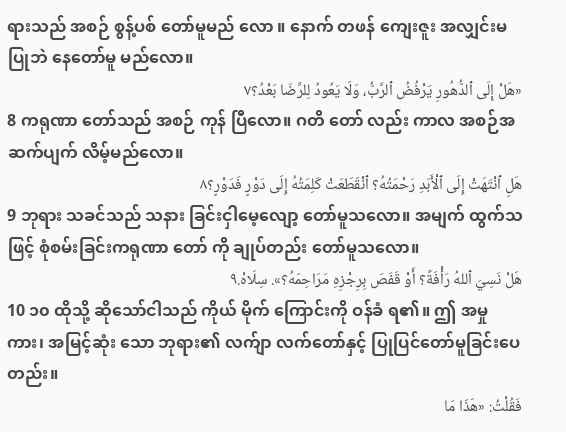ရားသည် အစဉ် စွန့်ပစ် တော်မူမည် လော ။ နောက် တဖန် ကျေးဇူး အလျှင်းမ ပြုဘဲ နေတော်မူ မည်လော။
«هَلْ إِلَى ٱلدُّهُورِ يَرْفُضُ ٱلرَّبُّ، وَلَا يَعُودُ لِلرِّضَا بَعْدُ؟٧
8 ကရုဏာ တော်သည် အစဉ် ကုန် ပြီလော။ ဂတိ တော် လည်း ကာလ အစဉ်အဆက်ပျက် လိမ့်မည်လော။
هَلِ ٱنْتَهَتْ إِلَى ٱلْأَبَدِ رَحْمَتُهُ؟ ٱنْقَطَعَتْ كَلِمَتُهُ إِلَى دَوْرٍ فَدَوْرٍ؟٨
9 ဘုရား သခင်သည် သနား ခြင်းငှါမေ့လျော့ တော်မူသလော။ အမျက် ထွက်သဖြင့် စုံစမ်းခြင်းကရုဏာ တော် ကို ချုပ်တည်း တော်မူသလော။
هَلْ نَسِيَ ٱللهُ رَأْفَةً؟ أَوْ قَفَصَ بِرِجْزِهِ مَرَاحِمَهُ؟». سِلَاهْ.٩
10 ၁၀ ထိုသို့ ဆိုသော်ငါသည် ကိုယ် မိုက် ကြောင်းကို ဝန်ခံ ရ၏။ ဤ အမှုကား၊ အမြင့်ဆုံး သော ဘုရား၏ လက်ျာ လက်တော်နှင့် ပြုပြင်တော်မူခြင်းပေတည်း။
فَقُلْتُ: «هَذَا مَا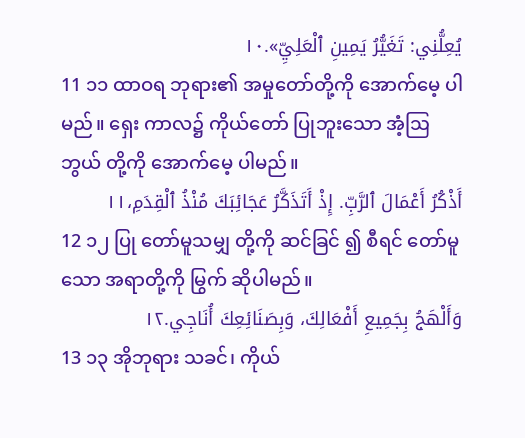يُعِلُّنِي: تَغَيُّرُ يَمِينِ ٱلْعَلِيِّ».١٠
11 ၁၁ ထာဝရ ဘုရား၏ အမှုတော်တို့ကို အောက်မေ့ ပါမည်။ ရှေး ကာလ၌ ကိုယ်တော် ပြုဘူးသော အံ့ဩ ဘွယ် တို့ကို အောက်မေ့ ပါမည်။
أَذْكُرُ أَعْمَالَ ٱلرَّبِّ. إِذْ أَتَذَكَّرُ عَجَائِبَكَ مُنْذُ ٱلْقِدَمِ،١١
12 ၁၂ ပြု တော်မူသမျှ တို့ကို ဆင်ခြင် ၍ စီရင် တော်မူသော အရာတို့ကို မြွက် ဆိုပါမည်။
وَأَلْهَجُ بِجَمِيعِ أَفْعَالِكَ، وَبِصَنَائِعِكَ أُنَاجِي.١٢
13 ၁၃ အိုဘုရား သခင်၊ ကိုယ်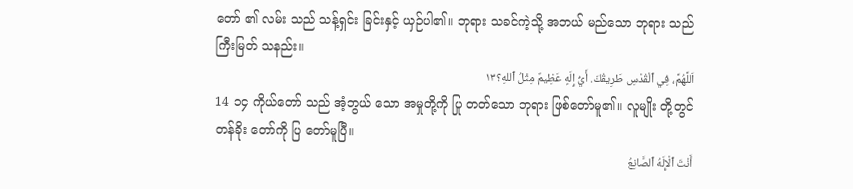တော် ၏ လမ်း သည် သန့်ရှင်း ခြင်းနှင့် ယှဉ်ပါ၏။ ဘုရား သခင်ကဲ့သို့ အဘယ် မည်သော ဘုရား သည် ကြီးမြတ် သနည်း။
اَللَّهُمَّ، فِي ٱلْقُدْسِ طَرِيقُكَ. أَيُّ إِلَهٍ عَظِيمٌ مِثْلُ ٱللهِ؟١٣
14 ၁၄ ကိုယ်တော် သည် အံ့ဘွယ် သော အမှုတို့ကို ပြု တတ်သော ဘုရား ဖြစ်တော်မူ၏။ လူမျိုး တို့တွင် တန်ခိုး တော်ကို ပြ တော်မူပြီ။
أَنْتَ ٱلْإِلَهُ ٱلصَّانِعُ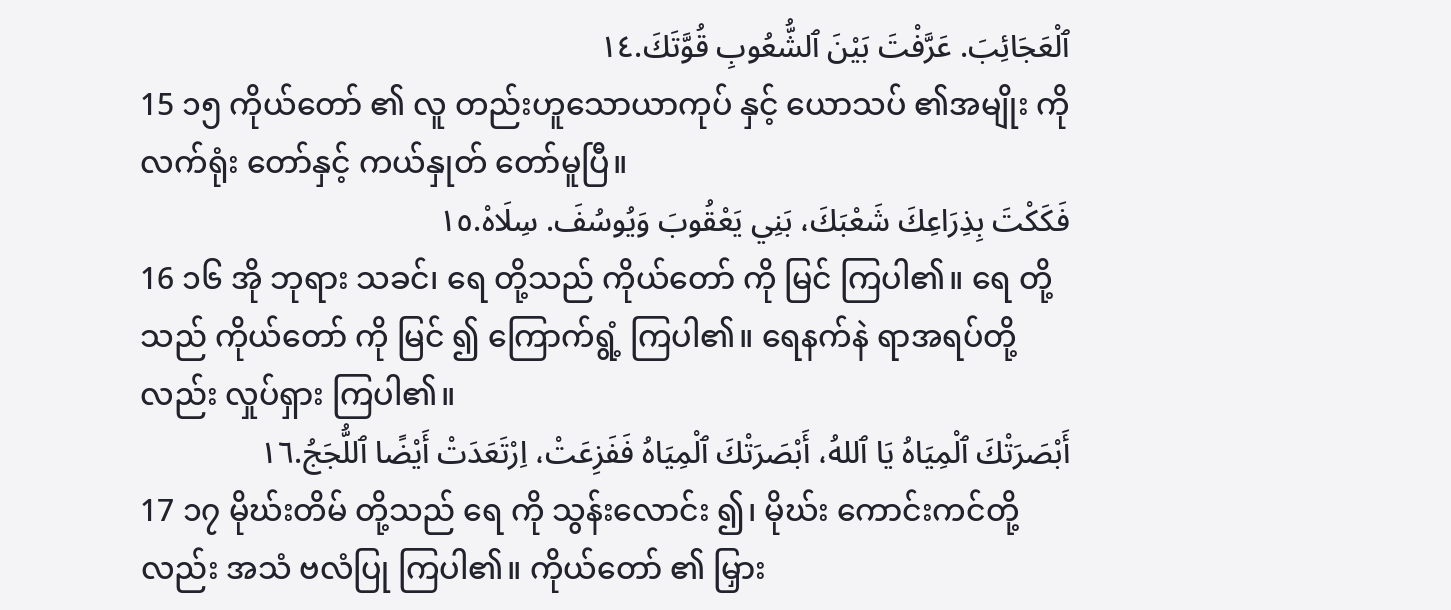ٱلْعَجَائِبَ. عَرَّفْتَ بَيْنَ ٱلشُّعُوبِ قُوَّتَكَ.١٤
15 ၁၅ ကိုယ်တော် ၏ လူ တည်းဟူသောယာကုပ် နှင့် ယောသပ် ၏အမျိုး ကို လက်ရုံး တော်နှင့် ကယ်နှုတ် တော်မူပြီ။
فَكَكْتَ بِذِرَاعِكَ شَعْبَكَ، بَنِي يَعْقُوبَ وَيُوسُفَ. سِلَاهْ.١٥
16 ၁၆ အို ဘုရား သခင်၊ ရေ တို့သည် ကိုယ်တော် ကို မြင် ကြပါ၏။ ရေ တို့သည် ကိုယ်တော် ကို မြင် ၍ ကြောက်ရွံ့ ကြပါ၏။ ရေနက်နဲ ရာအရပ်တို့လည်း လှုပ်ရှား ကြပါ၏။
أَبْصَرَتْكَ ٱلْمِيَاهُ يَا ٱللهُ، أَبْصَرَتْكَ ٱلْمِيَاهُ فَفَزِعَتْ، اِرْتَعَدَتْ أَيْضًا ٱللُّجَجُ.١٦
17 ၁၇ မိုဃ်းတိမ် တို့သည် ရေ ကို သွန်းလောင်း ၍၊ မိုဃ်း ကောင်းကင်တို့လည်း အသံ ဗလံပြု ကြပါ၏။ ကိုယ်တော် ၏ မြှား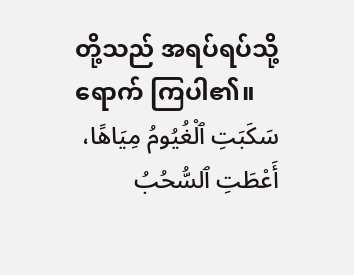တို့သည် အရပ်ရပ်သို့ ရောက် ကြပါ၏။
سَكَبَتِ ٱلْغُيُومُ مِيَاهًا، أَعْطَتِ ٱلسُّحُبُ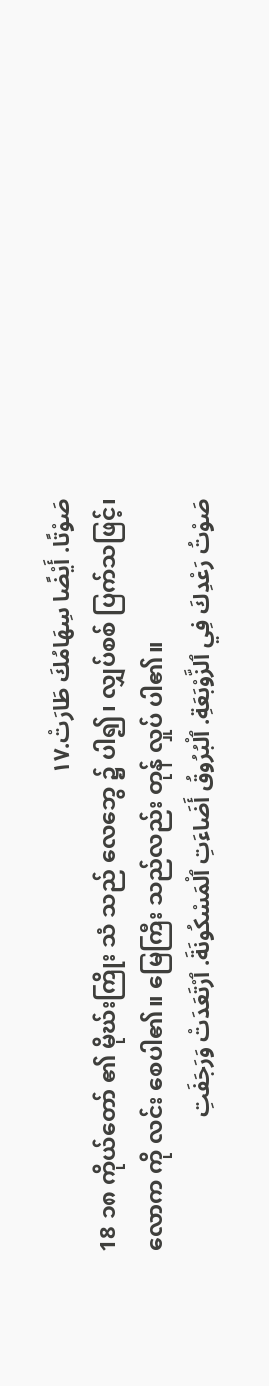صَوْتًا. أَيْضًا سِهَامُكَ طَارَتْ.١٧
18 ၁၈ ကိုယ်တော် ၏ မိုဃ်းကြိုး သံ သည် လေဘွေ ၌ ပါ၍၊ လျှပ်စစ် ပြက်သဖြင့်၊ လောက ကို လင်း စေပါ၏။ မြေကြီး သည်လည်း တုန် လှုပ် ပါ၏။
صَوْتُ رَعْدِكَ فِي ٱلزَّوْبَعَةِ. ٱلْبُرُوقُ أَضَاءَتِ ٱلْمَسْكُونَةَ. ٱرْتَعَدَتْ وَرَجَفَتِ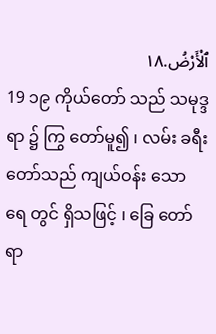ٱلْأَرْضُ.١٨
19 ၁၉ ကိုယ်တော် သည် သမုဒ္ဒရာ ၌ ကြွ တော်မူ၍ ၊ လမ်း ခရီးတော်သည် ကျယ်ဝန်း သော ရေ တွင် ရှိသဖြင့် ၊ ခြေ တော်ရာ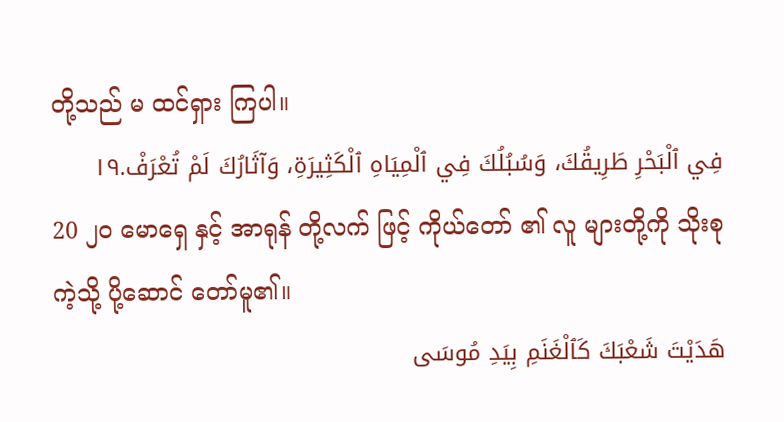တို့သည် မ ထင်ရှား ကြပါ။
فِي ٱلْبَحْرِ طَرِيقُكَ، وَسُبُلُكَ فِي ٱلْمِيَاهِ ٱلْكَثِيرَةِ، وَآثَارُكَ لَمْ تُعْرَفْ.١٩
20 ၂၀ မောရှေ နှင့် အာရုန် တို့လက် ဖြင့် ကိုယ်တော် ၏ လူ များတို့ကို သိုးစု ကဲ့သို့ ပို့ဆောင် တော်မူ၏။
هَدَيْتَ شَعْبَكَ كَٱلْغَنَمِ بِيَدِ مُوسَى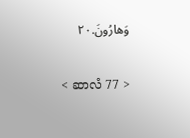وَهارُونَ.٢٠

< ဆာလံ 77 >